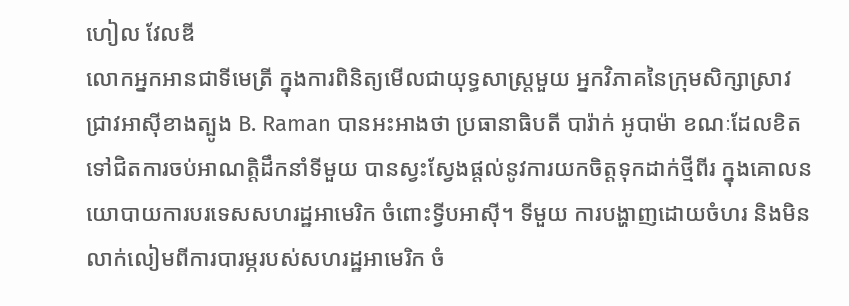ហៀល វែលឌី
លោកអ្នកអានជាទីមេត្រី ក្នុងការពិនិត្យមើលជាយុទ្ធសាស្ត្រមួយ អ្នកវិភាគនៃក្រុមសិក្សាស្រាវជ្រាវអាស៊ីខាងត្បូង B. Raman បានអះអាងថា ប្រធានាធិបតី បារ៉ាក់ អូបាម៉ា ខណៈដែលខិតទៅជិតការចប់អាណត្តិដឹកនាំទីមួយ បានស្វះស្វែងផ្តល់នូវការយកចិត្តទុកដាក់ថ្មីពីរ ក្នុងគោលនយោបាយការបរទេសសហរដ្ឋអាមេរិក ចំពោះទ្វីបអាស៊ី។ ទីមួយ ការបង្ហាញដោយចំហរ និងមិនលាក់លៀមពីការបារម្ភរបស់សហរដ្ឋអាមេរិក ចំ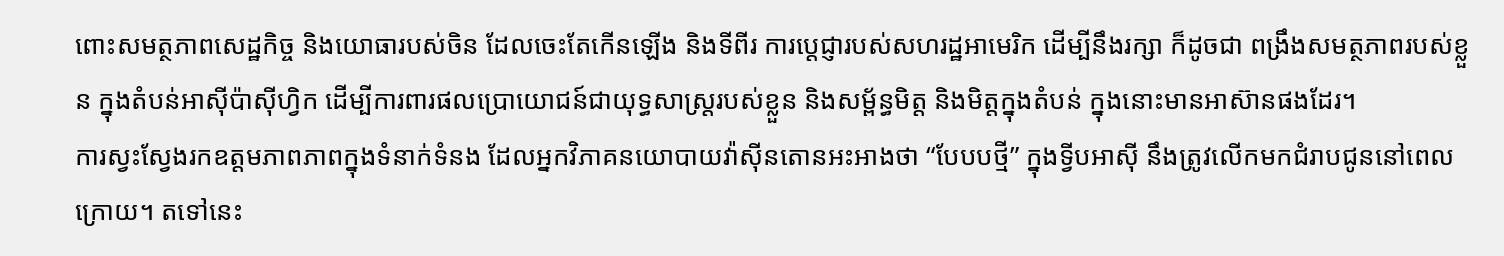ពោះសមត្ថភាពសេដ្ឋកិច្ច និងយោធារបស់ចិន ដែលចេះតែកើនឡើង និងទីពីរ ការប្តេជ្ញារបស់សហរដ្ឋអាមេរិក ដើម្បីនឹងរក្សា ក៏ដូចជា ពង្រឹងសមត្ថភាពរបស់ខ្លួន ក្នុងតំបន់អាស៊ីប៉ាស៊ីហ្វិក ដើម្បីការពារផលប្រោយោជន៍ជាយុទ្ធសាស្ត្ររបស់ខ្លួន និងសម្ព័ន្ធមិត្ត និងមិត្តក្នុងតំបន់ ក្នុងនោះមានអាស៊ានផងដែរ។
ការស្វះស្វែងរកឧត្តមភាពភាពក្នុងទំនាក់ទំនង ដែលអ្នកវិភាគនយោបាយវ៉ាស៊ីនតោនអះអាងថា “បែបបថ្មី” ក្នុងទ្វីបអាស៊ី នឹងត្រូវលើកមកជំរាបជូននៅពេលក្រោយ។ តទៅនេះ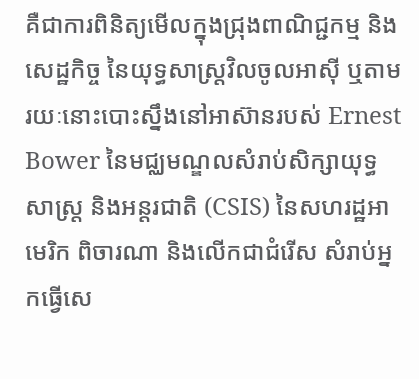គឺជាការពិនិត្យមើលក្នុងជ្រុងពាណិជ្ជកម្ម និងសេដ្ឋកិច្ច នៃយុទ្ធសាស្ត្រវិលចូលអាស៊ី ឬតាមរយៈនោះបោះស្នឹងនៅអាស៊ានរបស់ Ernest Bower នៃមជ្ឈមណ្ឌលសំរាប់សិក្សាយុទ្ធសាស្ត្រ និងអន្តរជាតិ (CSIS) នៃសហរដ្ឋអាមេរិក ពិចារណា និងលើកជាជំរើស សំរាប់អ្នកធ្វើសេ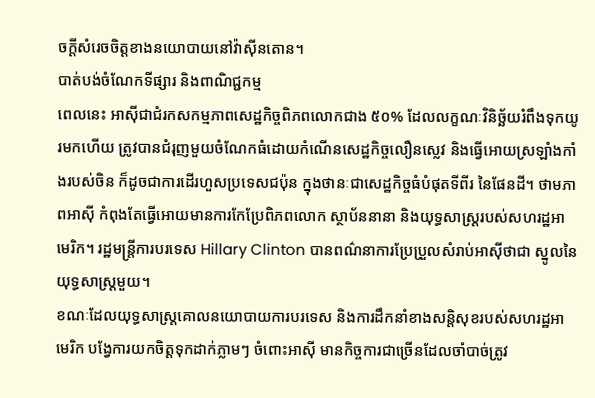ចក្តីសំរេចចិត្តខាងនយោបាយនៅវ៉ាស៊ីនតោន។
បាត់បង់ចំណែកទីផ្សារ និងពាណិជ្ជកម្ម
ពេលនេះ អាស៊ីជាជំរកសកម្មភាពសេដ្ឋកិច្ចពិភពលោកជាង ៥០% ដែលលក្ខណៈវិនិច្ឆ័យរំពឹងទុកយូរមកហើយ ត្រូវបានជំរុញមួយចំណែកធំដោយកំណើនសេដ្ឋកិច្ចលឿនស្លេវ និងធ្វើអោយស្រឡាំងកាំងរបស់ចិន ក៏ដូចជាការដើរហួសប្រទេសជប៉ុន ក្នុងថានៈជាសេដ្ឋកិច្ចធំបំផុតទីពីរ នៃផែនដី។ ថាមភាពអាស៊ី កំពុងតែធ្វើអោយមានការកែប្រែពិភពលោក ស្ថាប័ននានា និងយុទ្ធសាស្ត្ររបស់សហរដ្ឋអាមេរិក។ រដ្ឋមន្ត្រីការបរទេស Hillary Clinton បានពណ៌នាការប្រែប្រួលសំរាប់អាស៊ីថាជា ស្នូលនៃយុទ្ធសាស្ត្រមួយ។
ខណៈដែលយុទ្ធសាស្ត្រគោលនយោបាយការបរទេស និងការដឹកនាំខាងសន្តិសុខរបស់សហរដ្ឋអាមេរិក បង្វែការយកចិត្តទុកដាក់ភ្លាមៗ ចំពោះអាស៊ី មានកិច្ចការជាច្រើនដែលចាំបាច់ត្រូវ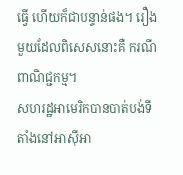ធ្វើ ហើយក៏ជាបន្ទាន់ផង។ រឿងមួយដែលពិសេសនោះគឺ ករណីពាណិជ្ជកម្ម។
សហរដ្ឋអាមេរិកបានបាត់បង់ទីតាំងនៅអាស៊ីអា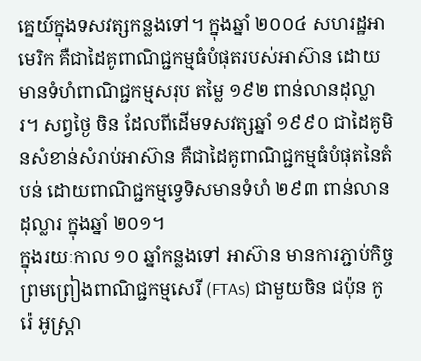គ្នេយ៍ក្នុងទសវត្សកន្លងទៅ។ ក្នុងឆ្នាំ ២០០៤ សហរដ្ឋអាមេរិក គឺជាដៃគូពាណិជ្ជកម្មធំបំផុតរបស់អាស៊ាន ដោយមានទំហំពាណិជ្ជកម្មសរុប តម្លៃ ១៩២ ពាន់លានដុល្លារ។ សព្វថ្ងៃ ចិន ដែលពីដើមទសវត្សឆ្នាំ ១៩៩០ ជាដៃគូមិនសំខាន់សំរាប់អាស៊ាន គឺជាដៃគូពាណិជ្ជកម្មធំបំផុតនៃតំបន់ ដោយពាណិជ្ជកម្មទ្វេទិសមានទំហំ ២៩៣ ពាន់លានដុល្លារ ក្នុងឆ្នាំ ២០១។
ក្នុងរយៈកាល ១០ ឆ្នាំកន្លងទៅ អាស៊ាន មានការភ្ជាប់កិច្ចព្រមព្រៀងពាណិជ្ជកម្មសេរី (FTAs) ជាមួយចិន ជប៉ុន កូរ៉េ អូស្ត្រា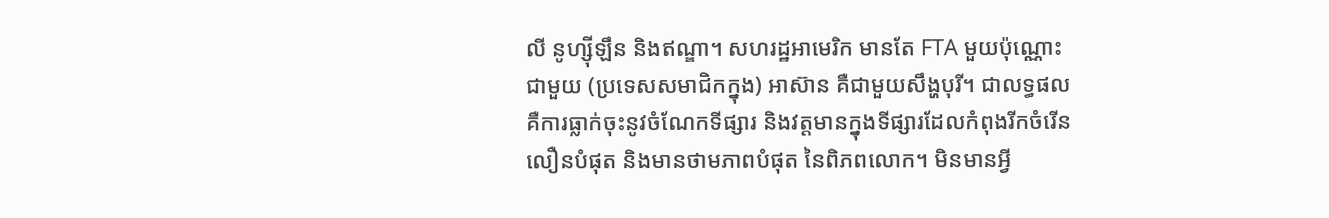លី នូហ្ស៊ីឡឹន និងឥណ្ឌា។ សហរដ្ឋអាមេរិក មានតែ FTA មួយប៉ុណ្ណោះជាមួយ (ប្រទេសសមាជិកក្នុង) អាស៊ាន គឺជាមួយសឹង្ហបុរី។ ជាលទ្ធផល គឺការធ្លាក់ចុះនូវចំណែកទីផ្សារ និងវត្តមានក្នុងទីផ្សារដែលកំពុងរីកចំរើនលឿនបំផុត និងមានថាមភាពបំផុត នៃពិភពលោក។ មិនមានអ្វី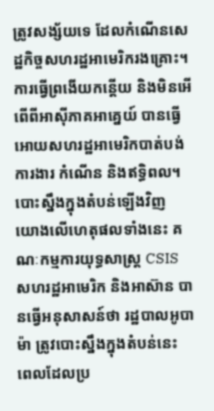ត្រូវសង្ស័យទេ ដែលកំណើនសេដ្ឋកិច្ចសហរដ្ឋអាមេរិករងគ្រោះ។ ការធ្វើព្រងើយកន្តើយ និងមិនអើពើពីអាស៊ីភាគអាគ្នេយ៍ បានធ្វើអោយសហរដ្ឋអាមេរិកបាត់បង់ការងារ កំណើន និងឥទ្ធិពល។
បោះស្នឹងក្នុងតំបន់ឡើងវិញ
យោងលើហេតុផលទាំងនេះ គណៈកម្មការយុទ្ធសាស្ត្រ CSIS សហរដ្ឋអាមេរិក និងអាស៊ាន បានធ្វើអនុសាសន៍ថា រដ្ឋបាលអូបាម៉ា ត្រូវបោះស្នឹងក្នុងតំបន់នេះ ពេលដែលប្រ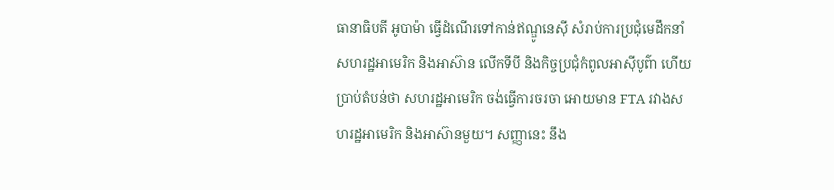ធានាធិបតី អូបាម៉ា ធ្វើដំណើរទៅកាន់ឥណ្ឌូនេស៊ី សំរាប់ការប្រជុំមេដឹកនាំសហរដ្ឋអាមេរិក និងអាស៊ាន លើកទីបី និងកិច្ចប្រជុំកំពូលអាស៊ីបូព៌ា ហើយប្រាប់តំបន់ថា សហរដ្ឋអាមេរិក ចង់ធ្វើការចរចា អោយមាន FTA រវាងសហរដ្ឋអាមេរិក និងអាស៊ានមួយ។ សញ្ញានេះ នឹង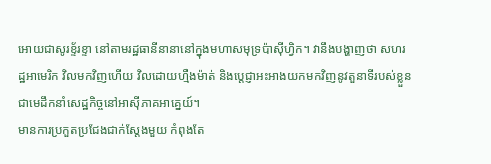អោយជាសូរខ្ទ័រខ្ទា នៅតាមរដ្ឋធានីនានានៅក្នុងមហាសមុទ្រប៉ាស៊ីហ្វិក។ វានឹងបង្ហាញថា សហរដ្ឋអាមេរិក វិលមកវិញហើយ វិលដោយហ្មឺងម៉ាត់ និងប្តេជ្ញាអះអាងយកមកវិញនូវតួនាទីរបស់ខ្លួន ជាមេដឹកនាំសេដ្ឋកិច្ចនៅអាស៊ីភាគអាគ្នេយ៍។
មានការប្រកួតប្រជែងជាក់ស្តែងមួយ កំពុងតែ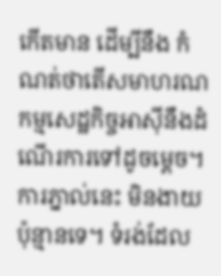កើតមាន ដើម្បីនឹង កំណត់ថាតើសមាហរណកម្មសេដ្ឋកិច្ចអាស៊ីនឹងដំណើរការទៅដូចម្តេច។ ការភ្នាល់នេះ មិនងាយប៉ុន្មានទេ។ ទំរង់ដែល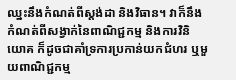ឈ្នះនឹងកំណត់ពីស្តង់ដា និងវិធាន។ វាក៏នឹងកំណត់ពីសង្វាក់នៃពាណិជ្ជកម្ម និងការវិនិយោគ ក៏ដូចជាគាំទ្រការប្រកាន់យកជំហរ ឬមួយពាណិជ្ជកម្ម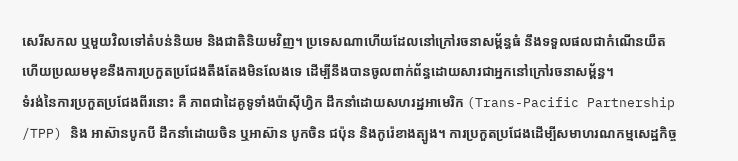សេរីសកល ឬមួយវិលទៅតំបន់និយម និងជាតិនិយមវិញ។ ប្រទេសណាហើយដែលនៅក្រៅរចនាសម្ព័ន្ធធំ នឹងទទួលផលជាកំណើនយឺត ហើយប្រឈមមុខនឹងការប្រកួតប្រជែងតឹងតែងមិនលែងទេ ដើម្បីនឹងបានចូលពាក់ព័ន្ធដោយសារជាអ្នកនៅក្រៅរចនាសម្ព័ន្ធ។
ទំរង់នៃការប្រកួតប្រជែងពីរនោះ គឺ ភាពជាដៃគូទូទាំងប៉ាស៊ីហ្វិក ដឹកនាំដោយសហរដ្ឋអាមេរិក (Trans-Pacific Partnership /TPP) និង អាស៊ានបូកបី ដឹកនាំដោយចិន ឬអាស៊ាន បូកចិន ជប៉ុន និងកូរ៉េខាងត្បូង។ ការប្រកួតប្រជែងដើម្បីសមាហរណកម្មសេដ្ឋកិច្ច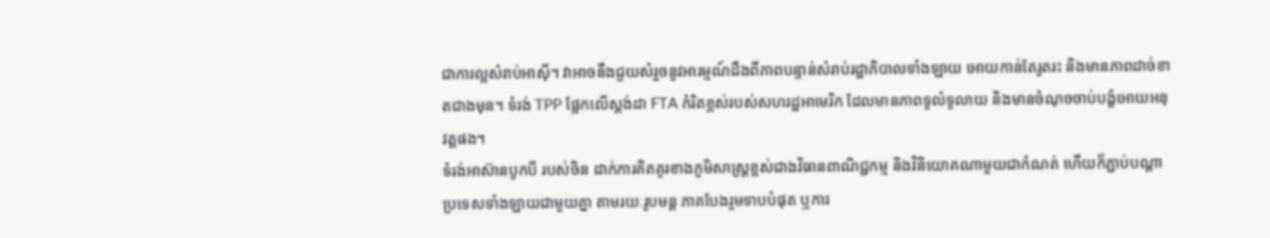ជាការល្អសំរាប់អាស៊ី។ វាអាចនឹងជួយសំរួចនូវអារម្មណ៍ដឹងពីភាពបន្ទាន់សំរាប់រដ្ឋាភិបាលទាំងឡាយ អោយកាន់តែរូតរះ និងមានភាពដាច់ខាតជាងមុន។ ទំរង់ TPP ផ្អែកលើស្តង់ដា FTA កំរិតខ្ពស់របស់សហរដ្ឋអាមេរិក ដែលមានភាពទូលំទូលាយ និងមានចំណុចចាប់បង្ខំអោយអនុវត្តផង។
ទំរង់អាស៊ានបូកបី របស់ចិន ដាក់ការគិតគូរខាងភូមិសាស្ត្រខ្ពស់ជាងវិធានពាណិជ្ជកម្ម និងវិនិយោគណាមួយជាកំណត់ ហើយក៏ភ្ជាប់បណ្តាប្រទេសទាំងឡាយជាមួយគ្នា តាមរយៈរូបមន្ត ភាគបែងរួមទាបបំផុត ឬការ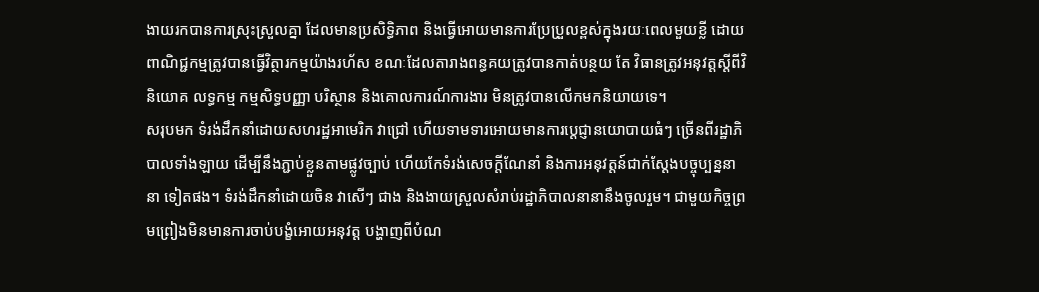ងាយរកបានការស្រុះស្រួលគ្នា ដែលមានប្រសិទ្ធិភាព និងធ្វើអោយមានការប្រែប្រួលខ្ពស់ក្នុងរយៈពេលមួយខ្លី ដោយពាណិជ្ជកម្មត្រូវបានធ្វើវិត្ថារកម្មយ៉ាងរហ័ស ខណៈដែលតារាងពន្ធគយត្រូវបានកាត់បន្ថយ តែ វិធានត្រូវអនុវត្តស្តីពីវិនិយោគ លទ្ធកម្ម កម្មសិទ្ធបញ្ញា បរិស្ថាន និងគោលការណ៍ការងារ មិនត្រូវបានលើកមកនិយាយទេ។
សរុបមក ទំរង់ដឹកនាំដោយសហរដ្ឋអាមេរិក វាជ្រៅ ហើយទាមទារអោយមានការប្តេជ្ញានយោបាយធំៗ ច្រើនពីរដ្ឋាភិបាលទាំងឡាយ ដើម្បីនឹងភ្ជាប់ខ្លួនតាមផ្លូវច្បាប់ ហើយកែទំរង់សេចក្តីណែនាំ និងការអនុវត្តន៍ជាក់ស្តែងបច្ចុប្បន្ននានា ទៀតផង។ ទំរង់ដឹកនាំដោយចិន វាសើៗ ជាង និងងាយស្រួលសំរាប់រដ្ឋាភិបាលនានានឹងចូលរួម។ ជាមួយកិច្ចព្រមព្រៀងមិនមានការចាប់បង្ខំអោយអនុវត្ត បង្ហាញពីបំណ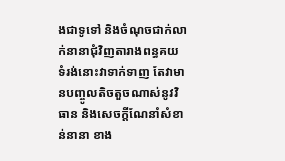ងជាទូទៅ និងចំណុចជាក់លាក់នានាជុំវិញតារាងពន្ធគយ ទំរង់នោះវាទាក់ទាញ តែវាមានបញ្ចូលតិចតួចណាស់នូវវិធាន និងសេចក្តីណែនាំសំខាន់នានា ខាង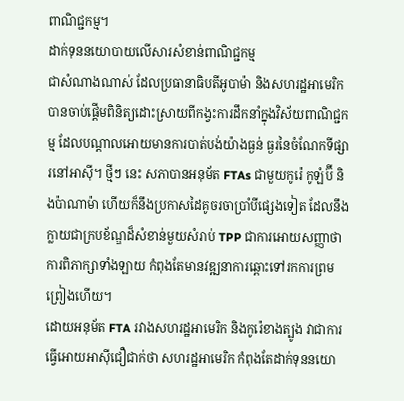ពាណិជ្ជកម្ម។
ដាក់ទុននយោបាយលើសារសំខាន់ពាណិជ្ជកម្ម
ជាសំណាងណាស់ ដែលប្រធានាធិបតីអូបាម៉ា និងសហរដ្ឋអាមេរិក បានចាប់ផ្តើមពិនិត្យដោះស្រាយពីកង្វះការដឹកនាំក្នុងវិស័យពាណិជ្ជកម្ម ដែលបណ្តាលអោយមានការបាត់បង់យ៉ាងធ្ងន់ ធ្ងរនៃចំណែកទីផ្សារនៅអាស៊ី។ ថ្មីៗ នេះ សភាបានអនុម័ត FTAs ជាមួយកូរ៉េ កូឡំប៊ី និងប៉ាណាម៉ា ហើយក៏នឹងប្រកាសដៃគូចរចាប្រាំបីផ្សេងទៀត ដែលនឹងក្លាយជាក្របខ័ណ្ឌដ៏សំខាន់មួយសំរាប់ TPP ជាការអោយសញ្ញាថា ការពិភាក្សាទាំងឡាយ កំពុងតែមានវឌ្ឍនាការឆ្ពោះទៅរកការព្រមព្រៀងហើយ។
ដោយអនុម័ត FTA រវាងសហរដ្ឋអាមេរិក និងកូរ៉េខាងត្បូង វាជាការធ្វើអោយអាស៊ីជឿជាក់ថា សហរដ្ឋអាមេរិក កំពុងតែដាក់ទុននយោ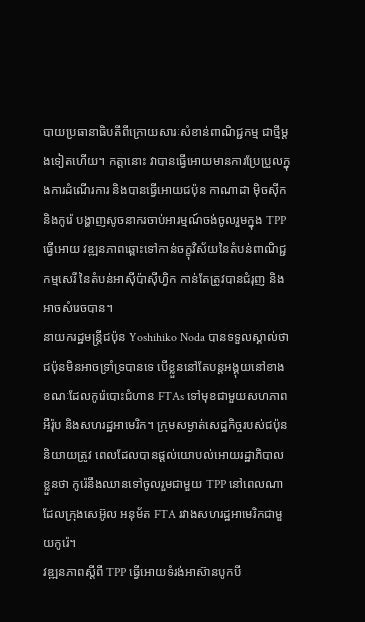បាយប្រធានាធិបតីពីក្រោយសារៈសំខាន់ពាណិជ្ជកម្ម ជាថ្មីម្តងទៀតហើយ។ កត្តានោះ វាបានធ្វើអោយមានការប្រែប្រួលក្នុងការដំណើរការ និងបានធ្វើអោយជប៉ុន កាណាដា ម៉ិចស៊ីក និងកូរ៉េ បង្ហាញសូចនាករចាប់អារម្មណ៍ចង់ចូលរួមក្នុង TPP ធ្វើអោយ វឌ្ឍនភាពឆ្ពោះទៅកាន់ចក្ខុវិស័យនៃតំបន់ពាណិជ្ជកម្មសេរី នៃតំបន់អាស៊ីប៉ាស៊ីហ្វិក កាន់តែត្រូវបានជំរុញ និងអាចសំរេចបាន។
នាយករដ្ឋមន្ត្រីជប៉ុន Yoshihiko Noda បានទទួលស្គាល់ថា ជប៉ុនមិនអាចទ្រាំទ្របានទេ បើខ្លួននៅតែបន្តអង្គុយនៅខាង ខណៈដែលកូរ៉េបោះជំហាន FTAs ទៅមុខជាមួយសហភាពអឺរ៉ុប និងសហរដ្ឋអាមេរិក។ ក្រុមសម្ងាត់សេដ្ឋកិច្ចរបស់ជប៉ុន និយាយត្រូវ ពេលដែលបានផ្តល់យោបល់អោយរដ្ឋាភិបាលខ្លួនថា កូរ៉េនឹងឈានទៅចូលរួមជាមួយ TPP នៅពេលណាដែលក្រុងសេអ៊ូល អនុម័ត FTA រវាងសហរដ្ឋអាមេរិកជាមួយកូរ៉េ។
វឌ្ឍនភាពស្តីពី TPP ធ្វើអោយទំរង់អាស៊ានបូកបី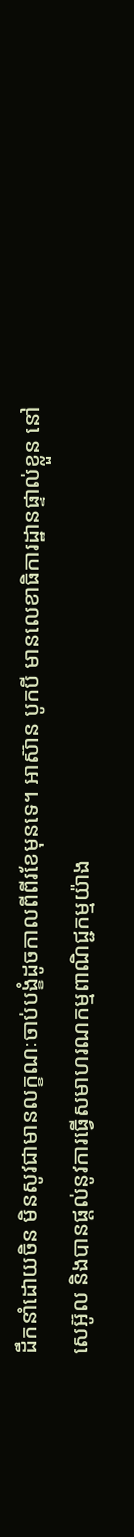ដឹកនាំដោយចិន មិនសូវជាមានលក្ខណៈចាប់បង្ខំដូចកាលពីពីរខែមុនទេ។ អាស៊ាន បូកបី មានលេខាធិការដ្ឋានផ្ទាល់ខ្លួន នៅសេអ៊ូល និងបានផ្តល់នូវការធ្វើសមាហរណកម្មពាណិជ្ជកម្មយ៉ាង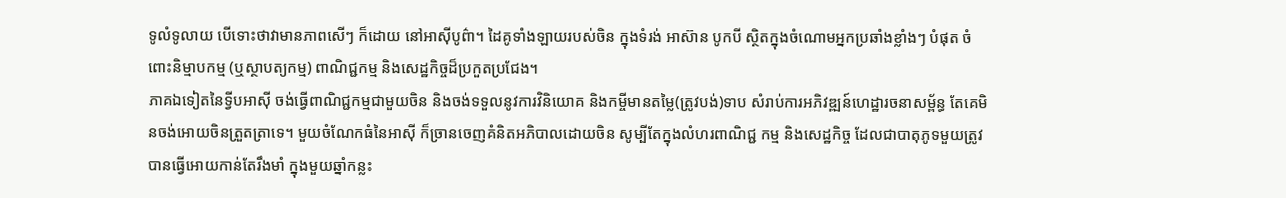ទូលំទូលាយ បើទោះថាវាមានភាពសើៗ ក៏ដោយ នៅអាស៊ីបូព៌ា។ ដៃគូទាំងឡាយរបស់ចិន ក្នុងទំរង់ អាស៊ាន បូកបី ស្ថិតក្នុងចំណោមអ្នកប្រឆាំងខ្លាំងៗ បំផុត ចំពោះនិម្មាបកម្ម (ឬស្ថាបត្យកម្ម) ពាណិជ្ជកម្ម និងសេដ្ឋកិច្ចដ៏ប្រកួតប្រជែង។
ភាគឯទៀតនៃទ្វីបអាស៊ី ចង់ធ្វើពាណិជ្ជកម្មជាមួយចិន និងចង់ទទួលនូវការវិនិយោគ និងកម្ចីមានតម្លៃ(ត្រូវបង់)ទាប សំរាប់ការអភិវឌ្ឍន៍ហេដ្ឋារចនាសម្ព័ន្ធ តែគេមិនចង់អោយចិនត្រួតត្រាទេ។ មួយចំណែកធំនៃអាស៊ី ក៏ច្រានចេញគំនិតអភិបាលដោយចិន សូម្បីតែក្នុងលំហរពាណិជ្ជ កម្ម និងសេដ្ឋកិច្ច ដែលជាបាតុភូទមួយត្រូវបានធ្វើអោយកាន់តែរឹងមាំ ក្នុងមួយឆ្នាំកន្លះ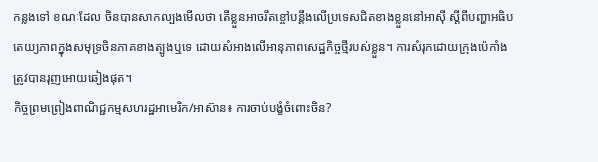កន្លងទៅ ខណៈដែល ចិនបានសាកល្បងមើលថា តើខ្លួនអាចរឹតខ្ចៅបន្តឹងលើប្រទេសជិតខាងខ្លួននៅអាស៊ី ស្តីពីបញ្ហាអធិបតេយ្យភាពក្នុងសមុទ្រចិនភាគខាងត្បូងឬទេ ដោយសំអាងលើអានុភាពសេដ្ឋកិច្ចថ្មីរបស់ខ្លួន។ ការសំរុកដោយក្រុងប៉េកាំង ត្រូវបានរុញអោយឆៀងផុត។
កិច្ចព្រមព្រៀងពាណិជ្ជកម្មសហរដ្ឋអាមេរិក/អាស៊ាន៖ ការចាប់បង្ខំចំពោះចិន?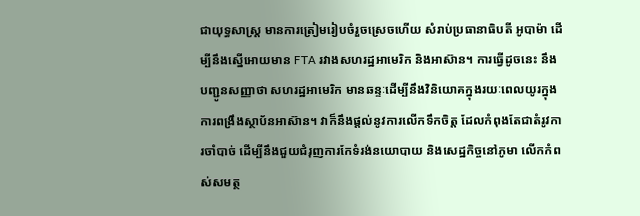ជាយុទ្ធសាស្ត្រ មានការត្រៀមរៀបចំរួចស្រេចហើយ សំរាប់ប្រធានាធិបតី អូបាម៉ា ដើម្បីនឹងស្នើអោយមាន FTA រវាងសហរដ្ឋអាមេរិក និងអាស៊ាន។ ការធ្វើដូចនេះ នឹងបញ្ជូនសញ្ញាថា សហរដ្ឋអាមេរិក មានឆន្ទៈដើម្បីនឹងវិនិយោគក្នុងរយៈពេលយូរក្នុងការពង្រឹងស្ថាប័នអាស៊ាន។ វាក៏នឹងផ្តល់នូវការលើកទឹកចិត្ត ដែលកំពុងតែជាតំរូវការចាំបាច់ ដើម្បីនឹងជួយជំរុញការកែទំរង់នយោបាយ និងសេដ្ឋកិច្ចនៅភូមា លើកកំពស់សមត្ថ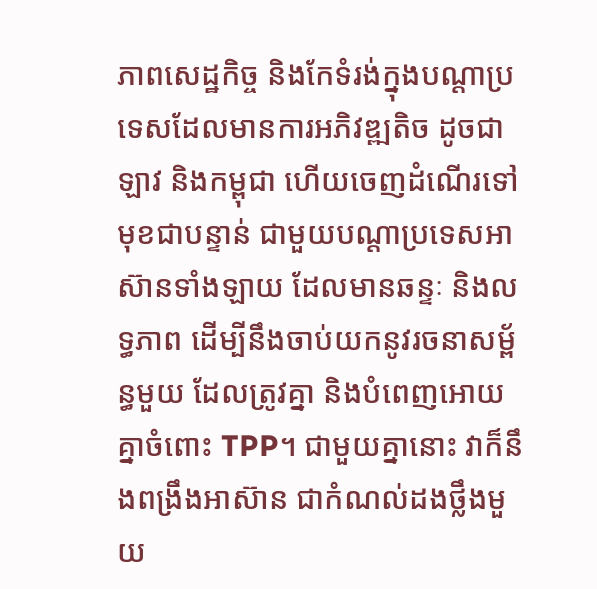ភាពសេដ្ឋកិច្ច និងកែទំរង់ក្នុងបណ្តាប្រទេសដែលមានការអភិវឌ្ឍតិច ដូចជា ឡាវ និងកម្ពុជា ហើយចេញដំណើរទៅមុខជាបន្ទាន់ ជាមួយបណ្តាប្រទេសអាស៊ានទាំងឡាយ ដែលមានឆន្ទៈ និងលទ្ធភាព ដើម្បីនឹងចាប់យកនូវរចនាសម្ព័ន្ធមួយ ដែលត្រូវគ្នា និងបំពេញអោយគ្នាចំពោះ TPP។ ជាមួយគ្នានោះ វាក៏នឹងពង្រឹងអាស៊ាន ជាកំណល់ដងថ្លឹងមួយ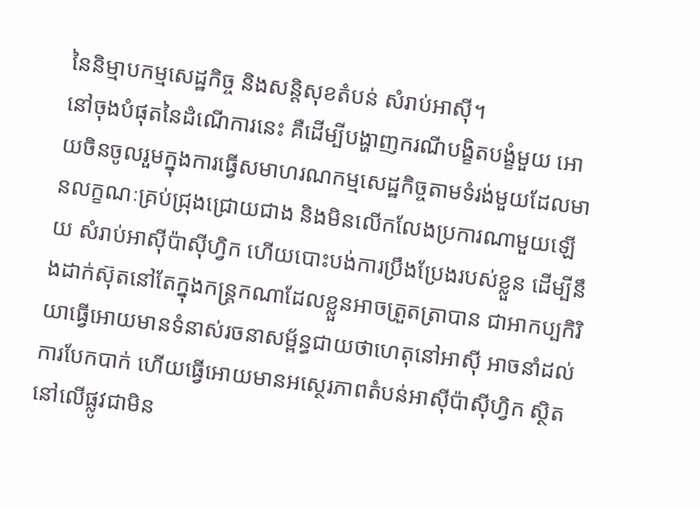នៃនិម្មាបកម្មសេដ្ឋកិច្ច និងសន្តិសុខតំបន់ សំរាប់អាស៊ី។
នៅចុងបំផុតនៃដំណើការនេះ គឺដើម្បីបង្ហាញករណីបង្ខិតបង្ខំមួយ អោយចិនចូលរួមក្នុងការធ្វើសមាហរណកម្មសេដ្ឋកិច្ចតាមទំរង់មួយដែលមានលក្ខណៈគ្រប់ជ្រុងជ្រោយជាង និងមិនលើកលែងប្រការណាមួយឡើយ សំរាប់អាស៊ីប៉ាស៊ីហ្វិក ហើយបោះបង់ការប្រឹងប្រែងរបស់ខ្លួន ដើម្បីនឹងដាក់ស៊ុតនៅតែក្នុងកន្ត្រកណាដែលខ្លួនអាចត្រួតត្រាបាន ជាអាកប្បកិរិយាធ្វើអោយមានទំនាស់រចនាសម្ព័ន្ធជាយថាហេតុនៅអាស៊ី អាចនាំដល់ការបែកបាក់ ហើយធ្វើអោយមានអស្ថេរភាពតំបន់អាស៊ីប៉ាស៊ីហ្វិក ស្ថិតនៅលើផ្លូវជាមិន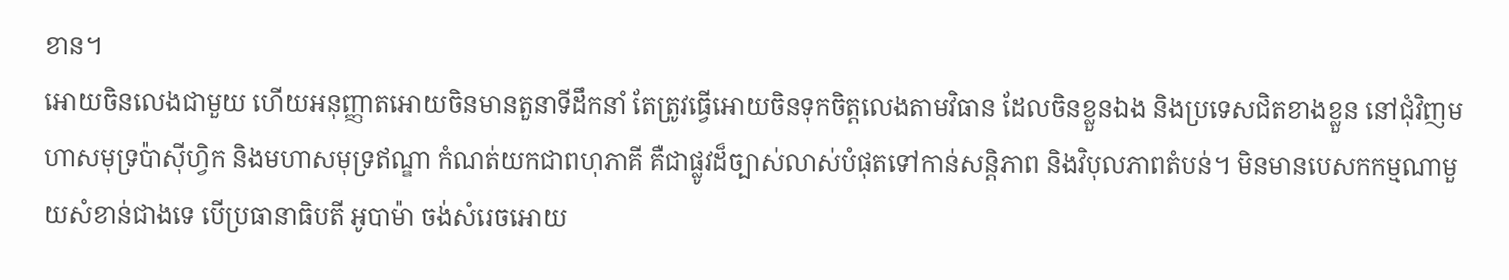ខាន។
អោយចិនលេងជាមួយ ហើយអនុញ្ញាតអោយចិនមានតួនាទីដឹកនាំ តែត្រូវធ្វើអោយចិនទុកចិត្តលេងតាមវិធាន ដែលចិនខ្លួនឯង និងប្រទេសជិតខាងខ្លួន នៅជុំវិញមហាសមុទ្រប៉ាស៊ីហ្វិក និងមហាសមុទ្រឥណ្ឌា កំណត់យកជាពហុភាគី គឺជាផ្លូវដ៏ច្បាស់លាស់បំផុតទៅកាន់សន្តិភាព និងវិបុលភាពតំបន់។ មិនមានបេសកកម្មណាមួយសំខាន់ជាងទេ បើប្រធានាធិបតី អូបាម៉ា ចង់សំរេចអោយ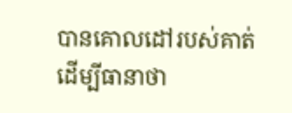បានគោលដៅរបស់គាត់ ដើម្បីធានាថា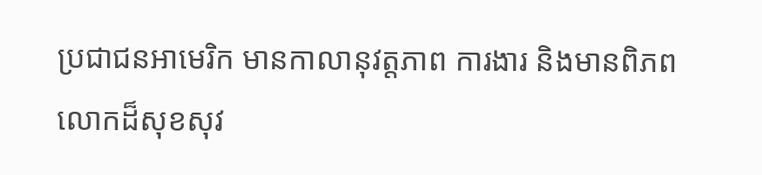ប្រជាជនអាមេរិក មានកាលានុវត្តភាព ការងារ និងមានពិភពលោកដ៏សុខសុវ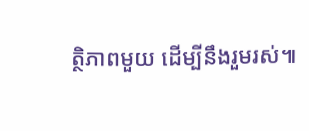ត្ថិភាពមួយ ដើម្បីនឹងរួមរស់៕